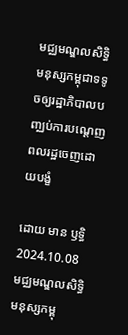មជ្ឈមណ្ឌលសិទ្ធិមនុស្សកម្ពុជាទទូចឲ្យរដ្ឋាភិបាលបញ្ឈប់ការបណ្ដេញពលរដ្ឋចេញដោយបង្ខំ

ដោយ មាន ឫទ្ធិ
2024.10.08
មជ្ឈមណ្ឌលសិទ្ធិមនុស្សកម្ពុ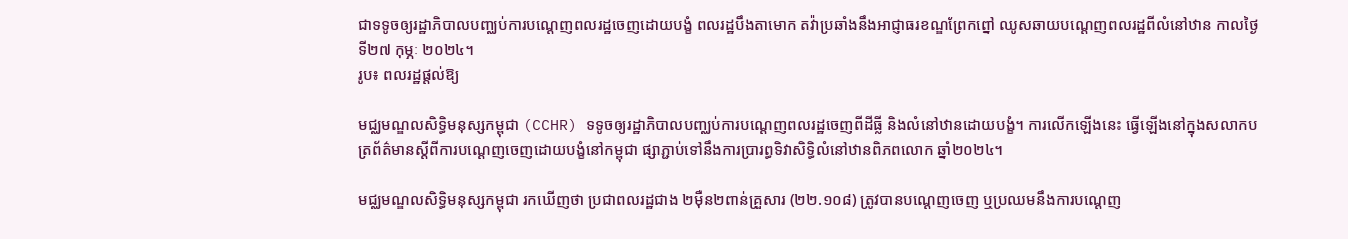ជាទទូចឲ្យរដ្ឋាភិបាលបញ្ឈប់ការបណ្ដេញពលរដ្ឋចេញដោយបង្ខំ ពលរដ្ឋបឹងតាមោក តវ៉ាប្រឆាំងនឹងអាជ្ញាធរខណ្ឌព្រែកព្នៅ ឈូសឆាយបណ្ដេញពលរដ្ឋពីលំនៅឋាន កាលថ្ងៃទី២៧ កុម្ភៈ ២០២៤។
រូប៖ ពលរដ្ឋផ្ដល់ឱ្យ

មជ្ឈមណ្ឌលសិទ្ធិមនុស្សកម្ពុជា (CCHR) ទទូចឲ្យរដ្ឋាភិបាលបញ្ឈប់ការបណ្ដេញពលរដ្ឋចេញពីដីធ្លី និងលំនៅឋានដោយបង្ខំ។ ការលើកឡើងនេះ ធ្វើឡើងនៅក្នុងសលាកបត្រព័ត៌មានស្ដីពីការបណ្ដេញចេញដោយបង្ខំនៅកម្ពុជា ផ្សាភ្ជាប់ទៅនឹងការប្រារព្ធទិវាសិទ្ធិលំនៅឋានពិភពលោក ឆ្នាំ២០២៤។

មជ្ឈមណ្ឌលសិទ្ធិមនុស្សកម្ពុជា រកឃើញថា ប្រជាពលរដ្ឋជាង ២ម៉ឺន២ពាន់គ្រួសារ (២២.១០៨) ត្រូវបានបណ្ដេញចេញ ឬប្រឈមនឹងការបណ្ដេញ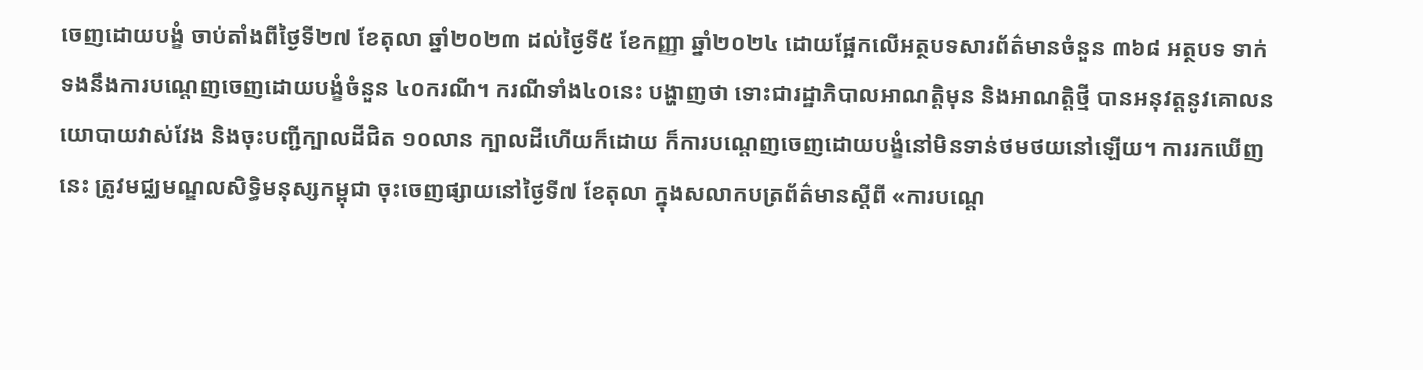ចេញដោយបង្ខំ ចាប់តាំងពីថ្ងៃទី២៧ ខែតុលា ឆ្នាំ២០២៣ ដល់ថ្ងៃទី៥ ខែកញ្ញា ឆ្នាំ២០២៤ ដោយផ្អែកលើអត្ថបទសារព័ត៌មានចំនួន ៣៦៨ អត្ថបទ ទាក់ទងនឹងការបណ្ដេញចេញដោយបង្ខំចំនួន ៤០ករណី។ ករណីទាំង៤០នេះ បង្ហាញថា ទោះជារដ្ឋាភិបាលអាណត្តិមុន និងអាណត្តិថ្មី បានអនុវត្តនូវគោលនយោបាយវាស់វែង និងចុះបញ្ជីក្បាលដីជិត ១០លាន ក្បាលដីហើយក៏ដោយ ក៏ការបណ្ដេញចេញដោយបង្ខំនៅមិនទាន់ថមថយនៅឡើយ។ ការរកឃើញនេះ ត្រូវមជ្ឈមណ្ឌលសិទ្ធិមនុស្សកម្ពុជា ចុះចេញផ្សាយនៅថ្ងៃទី៧ ខែតុលា ក្នុងសលាកបត្រព័ត៌មានស្ដីពី «ការបណ្ដេ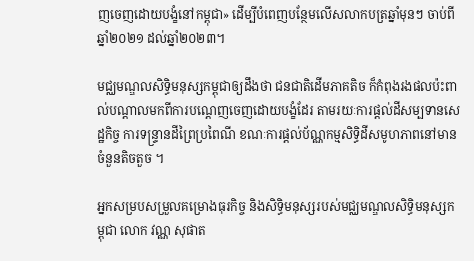ញចេញដោយបង្ខំនៅកម្ពុជា» ដើម្បីបំពេញបន្ថែមលើសលាកបត្រឆ្នាំមុនៗ ចាប់ពីឆ្នាំ២០២១ ដល់ឆ្នាំ២០២៣។

មជ្ឈមណ្ឌលសិទ្ធិមនុស្សកម្ពុជាឲ្យដឹងថា ជនជាតិដើមភាគតិច ក៏កំពុងរងផលប៉ះពាល់បណ្ដាលមកពីការបណ្ដេញចេញដោយបង្ខំដែរ តាមរយៈការផ្ដល់ដីសម្បទានសេដ្ឋកិច្ច ការទន្ទ្រានដីព្រៃប្រពៃណី ខណៈការផ្ដល់ប័ណ្ណកម្មសិទ្ធិដីសមូហភាពនៅមានចំនួនតិចតួច ។

អ្នកសម្របសម្រួលគម្រោងធុរកិច្ច និងសិទ្ធិមនុស្សរបស់មជ្ឈមណ្ឌលសិទ្ធិមនុស្សកម្ពុជា លោក វណ្ណ សុផាត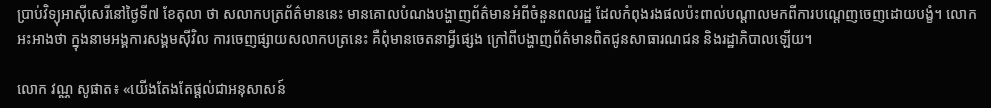ប្រាប់វិទ្យុអាស៊ីសេរីនៅថ្ងៃទី៧ ខែតុលា ថា សលាកបត្រព័ត៌មាននេះ មានគោលបំណងបង្ហាញព័ត៌មានអំពីចំនួនពលរដ្ឋ ដែលកំពុងរងផលប៉ះពាល់បណ្ដាលមកពីការបណ្ដេញចេញដោយបង្ខំ។ លោកអះអាងថា ក្នុងនាមអង្គការសង្គមស៊ីវិល ការចេញផ្សាយសលាកបត្រនេះ គឺពុំមានចេតនាអ្វីផ្សេង ក្រៅពីបង្ហាញព័ត៌មានពិតជូនសាធារណជន និងរដ្ឋាភិបាលឡើយ។

លោក វណ្ណ សូផាត៖ «យើងតែងតែផ្ដល់ជាអនុសាសន៍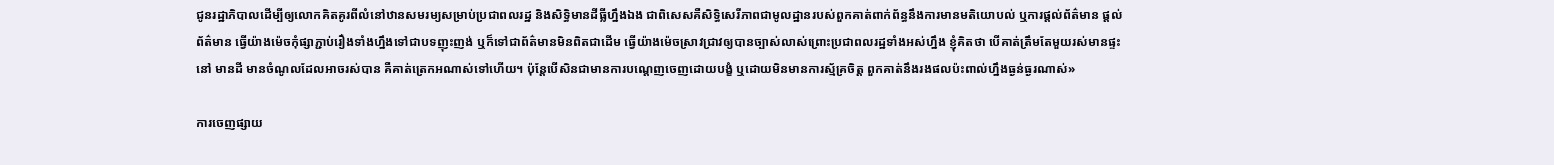ជូនរដ្ឋាភិបាលដើម្បីឲ្យលោកគិតគូរពីលំនៅឋានសមរម្យសម្រាប់ប្រជាពលរដ្ឋ និងសិទ្ធិមានដីធ្លីហ្នឹងឯង ជាពិសេសគឺសិទ្ធិសេរីភាពជាមូលដ្ឋានរបស់ពួកគាត់ពាក់ព័ន្ធនឹងការមានមតិយោបល់ ឬការផ្ដល់ព័ត៌មាន ផ្ដល់ព័ត៌មាន ធ្វើយ៉ាងម៉េចកុំផ្សាភ្ជាប់រឿងទាំងហ្នឹងទៅជាបទញុះញង់ ឬក៏ទៅជាព័ត៌មានមិនពិតជាដើម ធ្វើយ៉ាងម៉េចស្រាវជ្រាវឲ្យបានច្បាស់លាស់ព្រោះប្រជាពលរដ្ឋទាំងអស់ហ្នឹង ខ្ញុំគិតថា បើគាត់ត្រឹមតែមួយរស់មានផ្ទះនៅ មានដី មានចំណូលដែលអាចរស់បាន គឺគាត់ត្រេកអណាស់ទៅហើយ។ ប៉ុន្តែបើសិនជាមានការបណ្ដេញចេញដោយបង្ខំ ឬដោយមិនមានការស្ម័គ្រចិត្ត ពួកគាត់នឹងរងផលប៉ះពាល់ហ្នឹងធ្ងន់ធ្ងរណាស់»

ការចេញផ្សាយ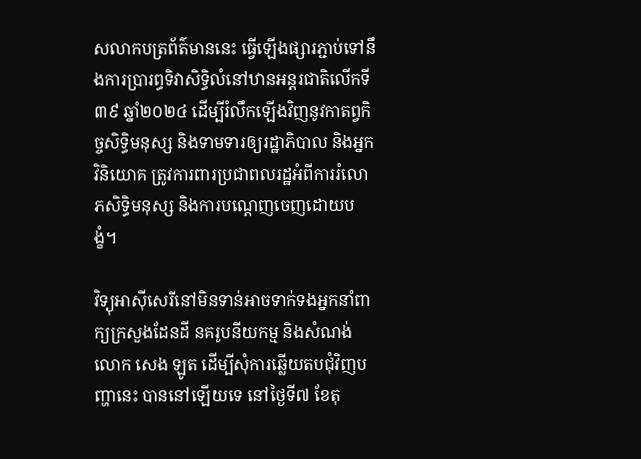សលាកបត្រព័ត៌មាននេះ ធ្វើឡើងផ្សារភ្ជាប់ទៅនឹងការប្រារព្ធទិវាសិទ្ធិលំនៅឋានអន្តរជាតិលើកទី៣៩ ឆ្នាំ២០២៤ ដើម្បីរំលឹកឡើងវិញនូវកាតព្វកិច្ចសិទ្ធិមនុស្ស និងទាមទារឲ្យរដ្ឋាភិបាល និងអ្នកវិនិយោគ ត្រូវការពារប្រជាពលរដ្ឋអំពីការរំលោភសិទ្ធិមនុស្ស និងការបណ្ដេញចេញដោយបង្ខំ។

វិទ្យុអាស៊ីសេរីនៅមិនទាន់អាចទាក់ទងអ្នកនាំពាក្យក្រសួងដែនដី នគរូបនីយកម្ម និងសំណង់ លោក សេង ឡូត ដើម្បីសុំការឆ្លើយតបជុំវិញបញ្ហានេះ បាននៅឡើយទេ នៅថ្ងៃទី៧ ខែតុ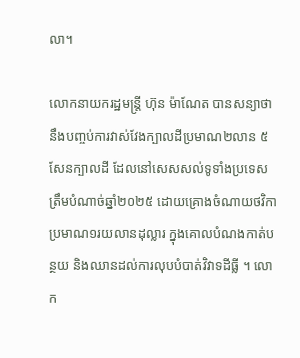លា។

លោកនាយករដ្ឋមន្ត្រី ហ៊ុន ម៉ាណែត បានសន្យាថា នឹងបញ្ចប់ការវាស់វែងក្បាលដីប្រមាណ២លាន ៥សែនក្បាលដី ដែលនៅសេសសល់ទូទាំងប្រទេស ត្រឹមបំណាច់ឆ្នាំ២០២៥ ដោយគ្រោងចំណាយថវិកាប្រមាណ១រយលានដុល្លារ ក្នុងគោលបំណងកាត់បន្ថយ និងឈានដល់ការលុបបំបាត់វិវាទដីធ្លី ។ លោក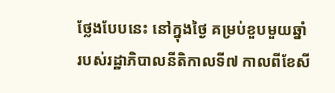ថ្លែងបែបនេះ នៅក្នុងថ្ងៃ គម្រប់ខួបមួយឆ្នាំ របស់រដ្ឋាភិបាលនីតិកាលទី៧ កាលពីខែសី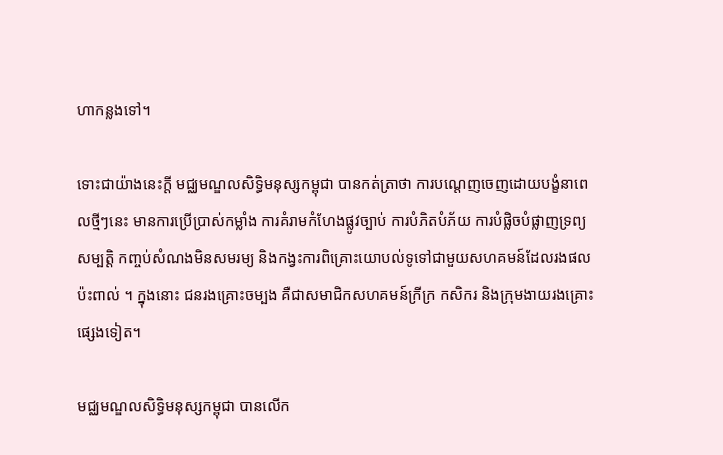ហាកន្លងទៅ។

ទោះជាយ៉ាងនេះក្ដី មជ្ឈមណ្ឌលសិទ្ធិមនុស្សកម្ពុជា បានកត់ត្រាថា ការបណ្ដេញចេញដោយបង្ខំនាពេលថ្មីៗនេះ មានការប្រើប្រាស់កម្លាំង ការគំរាមកំហែងផ្លូវច្បាប់ ការបំភិតបំភ័យ ការបំផ្លិចបំផ្លាញទ្រព្យសម្បត្តិ កញ្ចប់សំណងមិនសមរម្យ និងកង្វះការពិគ្រោះយោបល់ទូទៅជាមួយសហគមន៍ដែលរងផលប៉ះពាល់ ។ ក្នុងនោះ ជនរងគ្រោះចម្បង គឺជាសមាជិកសហគមន៍ក្រីក្រ កសិករ និងក្រុមងាយរងគ្រោះផ្សេងទៀត។

មជ្ឈមណ្ឌលសិទ្ធិមនុស្សកម្ពុជា បានលើក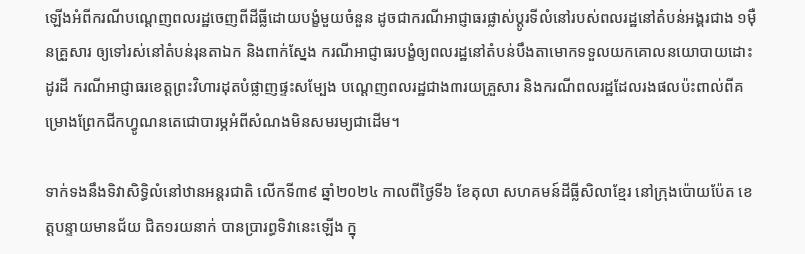ឡើងអំពីករណីបណ្ដេញពលរដ្ឋចេញពីដីធ្លីដោយបង្ខំមួយចំនួន ដូចជាករណីអាជ្ញាធរផ្លាស់ប្ដូរទីលំនៅរបស់ពលរដ្ឋនៅតំបន់អង្គរជាង ១ម៉ឺនគ្រួសារ ឲ្យទៅរស់នៅតំបន់រុនតាឯក និងពាក់ស្នែង ករណីអាជ្ញាធរបង្ខំឲ្យពលរដ្ឋនៅតំបន់បឹងតាមោកទទួលយកគោលនយោបាយដោះដូរដី ករណីអាជ្ញាធរខេត្តព្រះវិហារដុតបំផ្លាញផ្ទះសម្បែង បណ្ដេញពលរដ្ឋជាង៣រយគ្រួសារ និងករណីពលរដ្ឋដែលរងផលប៉ះពាល់ពីគម្រោងព្រែកជីកហ្វូណនតេជោបារម្ភអំពីសំណងមិនសមរម្យជាដើម។

ទាក់ទងនឹងទិវាសិទ្ធិលំនៅឋានអន្តរជាតិ លើកទី៣៩ ឆ្នាំ២០២៤ កាលពីថ្ងៃទី៦ ខែតុលា សហគមន៍ដីធ្លីសិលាខ្មែរ នៅក្រុងប៉ោយប៉ែត ខេត្តបន្ទាយមានជ័យ ជិត១រយនាក់ បានប្រារព្ធទិវានេះឡើង ក្នុ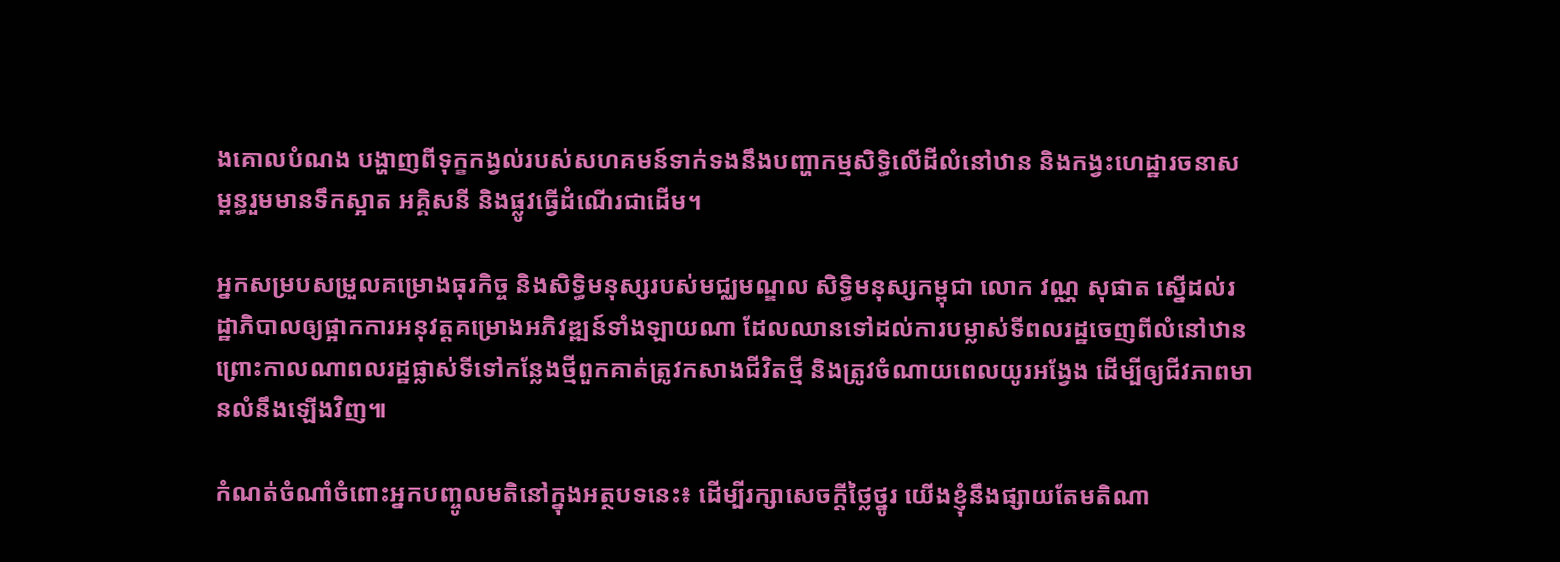ងគោលបំណង បង្ហាញពីទុក្ខកង្វល់របស់សហគមន៍ទាក់ទងនឹងបញ្ហាកម្មសិទ្ធិលើដីលំនៅឋាន និងកង្វះហេដ្ឋារចនាសម្ពន្ធរួមមានទឹកស្អាត អគ្គិសនី និងផ្លូវធ្វើដំណើរជាដើម។

អ្នកសម្របសម្រួលគម្រោងធុរកិច្ច និងសិទ្ធិមនុស្សរបស់មជ្ឈមណ្ឌល សិទ្ធិមនុស្សកម្ពុជា លោក វណ្ណ សុផាត ស្នើដល់រដ្ឋាភិបាលឲ្យផ្អាកការអនុវត្តគម្រោងអភិវឌ្ឍន៍ទាំងឡាយណា ដែលឈានទៅដល់ការបម្លាស់ទីពលរដ្ឋចេញពីលំនៅឋាន ព្រោះកាលណាពលរដ្ឋផ្លាស់ទីទៅកន្លែងថ្មីពួកគាត់ត្រូវកសាងជីវិតថ្មី និងត្រូវចំណាយពេលយូរអង្វែង ដើម្បីឲ្យជីវភាពមានលំនឹងឡើងវិញ៕

កំណត់ចំណាំចំពោះអ្នកបញ្ចូលមតិនៅក្នុងអត្ថបទនេះ៖ ដើម្បីរក្សាសេចក្ដីថ្លៃថ្នូរ យើងខ្ញុំនឹងផ្សាយតែមតិណា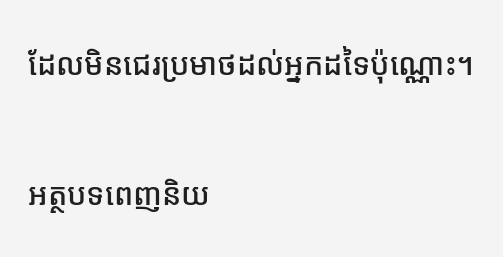ដែលមិនជេរប្រមាថដល់អ្នកដទៃប៉ុណ្ណោះ។

អត្ថបទពេញនិយ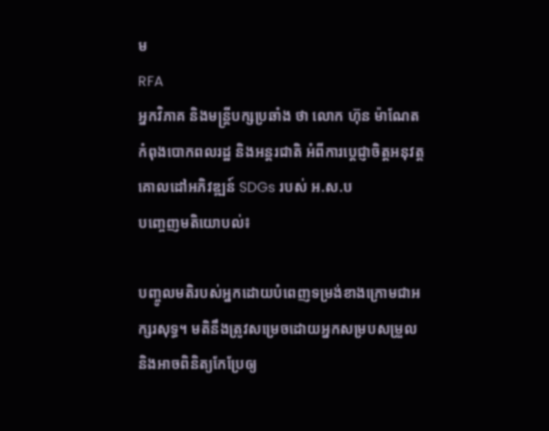ម
RFA
អ្នកវិភាគ និងមន្ត្រីបក្សប្រឆាំង ថា លោក ហ៊ុន ម៉ាណែត កំពុងបោកពលរដ្ឋ និងអន្តរជាតិ អំពីការប្ដេជ្ញាចិត្តអនុវត្តគោលដៅអភិវឌ្ឍន៍ SDGs របស់ អ.ស.ប
បញ្ចេញមតិយោបល់៖

បញ្ចូលមតិរបស់អ្នកដោយបំពេញទម្រង់ខាងក្រោមជាអក្សរសុទ្ធ។ មតិនឹងត្រូវសម្រេចដោយអ្នកសម្របសម្រួល និងអាចពិនិត្យកែប្រែឲ្យ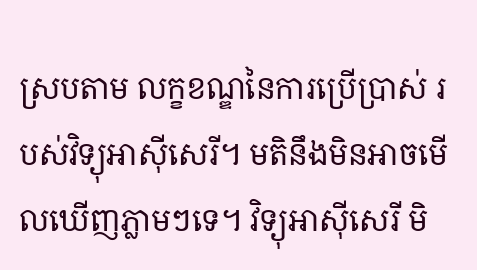ស្របតាម លក្ខខណ្ឌនៃការប្រើប្រាស់ របស់វិទ្យុអាស៊ីសេរី។ មតិនឹងមិនអាចមើលឃើញភ្លាមៗទេ។ វិទ្យុអាស៊ីសេរី មិ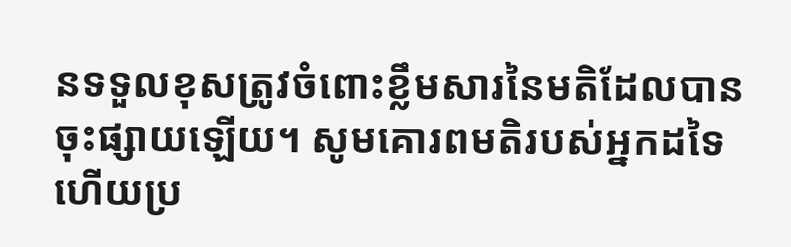នទទួលខុសត្រូវចំពោះខ្លឹមសារនៃមតិដែលបានចុះផ្សាយឡើយ។ សូមគោរពមតិរបស់អ្នកដទៃ ហើយប្រ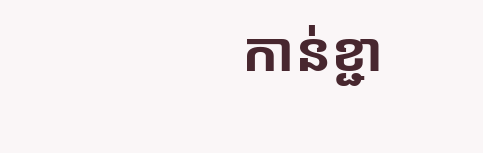កាន់ខ្ជា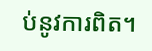ប់នូវការពិត។